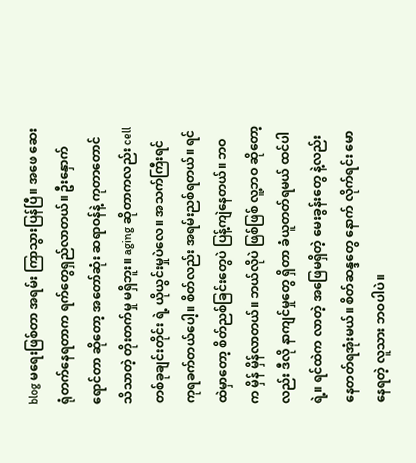blog မရေးဖြစ်တာ အရမ်း ကြာသွားပြန်ပြီ။ အဖေ ဆေးရုံတက်နေရတာက ရက်တွေရှည်လာတယ်။ ဦးနှောက်ရောင်တာ ဆိုတော့ အတော်ဆုံး ဆရာဝန်နဲ့ ကုတာတောင် သိသာတဲ့ တိုးတက်မှု မရှိဘူး။ aging ဆိုတာကလည်း cell တစ်ခုချင်းတိုင်း ရဲ့ ယိုယွင်းမှုပဲလေ။ အသက်ကြီးရင် ကုရခက်တယ်ပေါ့။ စိတ်လည်း အရမ်းညစ်ရတယ်။ ရင်ထဲမှာတော့ စိတ်ညစ်ခြင်းတွေပဲ ပြန့်ကျဲနေတယ်။ ဘဝက မှိန် မှိန်လာတယ်။ ဘယ်လိုပဲ ဖြစ်ဖြစ် လူ့ဘဝ ဆိုတော့လည်း ဒီလို နာကျင်မှုတွေ ရှိတာ ခံယူတတ်ရမယ် ထင်ပါရဲ့။ ရင်ထဲက လာတဲ့ အဖြေမရှိတဲ့ မေးခွန်းတွေ နဲ့လည်း နေတတ်ရအုံးမယ်။ စိတ်ဆန္ဒတွေ နောက် လိုက်ရင်း မောနေရတဲ့ လူသား ဘဝပါပဲ။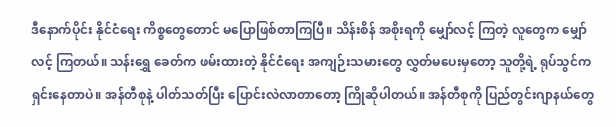ဒီနောက်ပိုင်း နိုင်ငံရေး ကိစ္စတွေတောင် မပြောဖြစ်တာကြပြီ။ သိန်းစိန် အစိုးရကို မျှော်လင့် ကြတဲ့ လူတွေက မျှော်လင့် ကြတယ်။ သန်းရွှေ ခေတ်က ဖမ်းထားတဲ့ နိုင်ငံရေး အကျဉ်းသမားတွေ လွှတ်မပေးမှတော့ သူတို့ရဲ့ ရုပ်သွင်က ရှင်းနေတာပဲ။ အန်တီစုနဲ့ ပါတ်သတ်ပြီး ပြောင်းလဲလာတာတော့ ကြိုဆိုပါတယ်။ အန်တီစုကို ပြည်တွင်းဂျာနယ်တွေ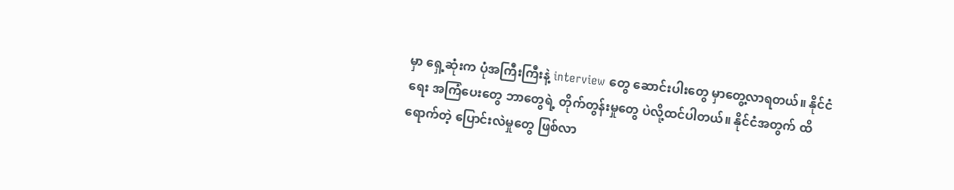မှာ ရှေ့ဆုံးက ပုံအကြီးကြီးနဲ့ interview တွေ ဆောင်းပါးတွေ မှာတွေ့လာရတယ်။ နိုင်ငံရေး အကြံပေးတွေ ဘာတွေရဲ့ တိုက်တွန်းမှုတွေ ပဲလို့ထင်ပါတယ်။ နိုင်ငံအတွက် ထိရောက်တဲ့ ပြောင်းလဲမှုတွေ ဖြစ်လာ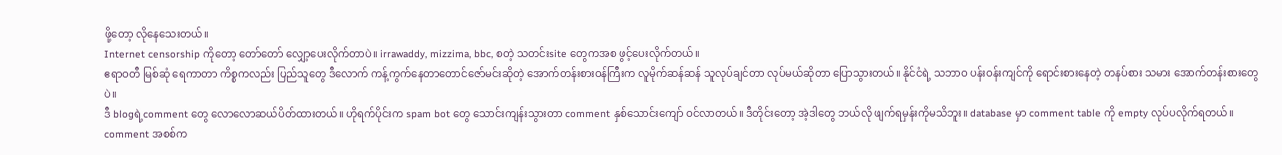ဖို့တော့ လိုနေသေးတယ်။
Internet censorship ကိုတော့ တော်တော် လျှော့ပေးလိုက်တာပဲ။ irrawaddy, mizzima, bbc, စတဲ့ သတင်းsite တွေကအစ ဖွင့်ပေးလိုက်တယ်။
ဧရာဝတီ မြစ်ဆုံ ရေကာတာ ကိစ္စကလည်း ပြည်သူတွေ ဒီလောက် ကန့်ကွက်နေတာတောင်ဇော်မင်းဆိုတဲ့ အောက်တန်းစားဝန်ကြီးက လူမိုက်ဆန်ဆန် သူလုပ်ချင်တာ လုပ်မယ်ဆိုတာ ပြောသွားတယ်။ နိုင်ငံရဲ့ သဘာဝ ပန်းဝန်းကျင်ကို ရောင်းစားနေတဲ့ တနပ်စား သမား အောက်တန်းစားတွေပဲ။
ဒီ blogရဲ့comment တွေ လောလောဆယ်ပိတ်ထားတယ်။ ဟိုရက်ပိုင်းက spam bot တွေ သောင်းကျန်းသွားတာ comment နှစ်သောင်းကျော် ဝင်လာတယ်။ ဒီတိုင်းတော့ အဲ့ဒါတွေ ဘယ်လို ဖျက်ရမှန်းကိုမသိဘူး။ database မှာ comment table ကို empty လုပ်ပလိုက်ရတယ်။ comment အစစ်က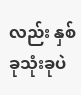လည်း နှစ်ခုသုံးခုပဲ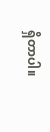ရှိတာပါ။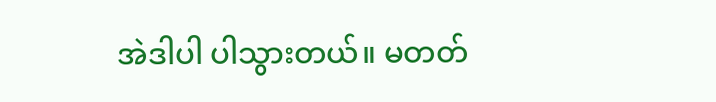အဲဒါပါ ပါသွားတယ်။ မတတ်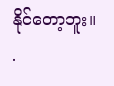နိုင်တော့ဘူး။
.